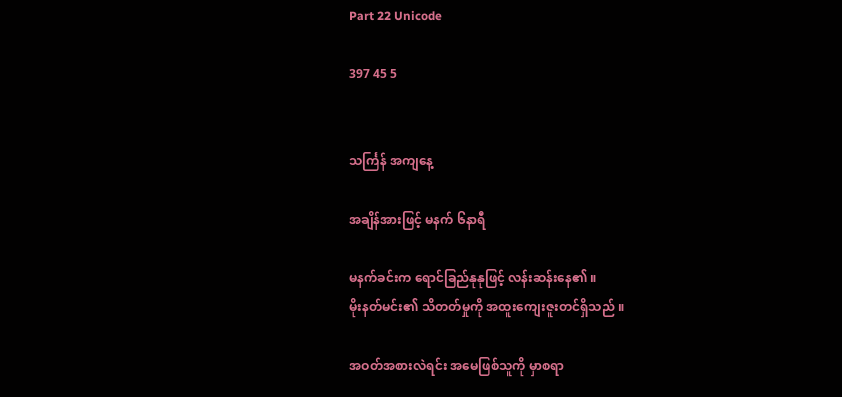Part 22 Unicode

397 45 5


သင်္ကြန် အကျနေ့

အချိန်အားဖြင့် မနက် ၆နာရီ

မနက်ခင်းက ရောင်ခြည်နုနုဖြင့် လန်းဆန်းနေ၏ ။
မိုးနတ်မင်း၏ သိတတ်မှုကို အထူးကျေးဇူးတင်ရှိသည် ။

အဝတ်အစားလဲရင်း အမေဖြစ်သူကို မှာစရာ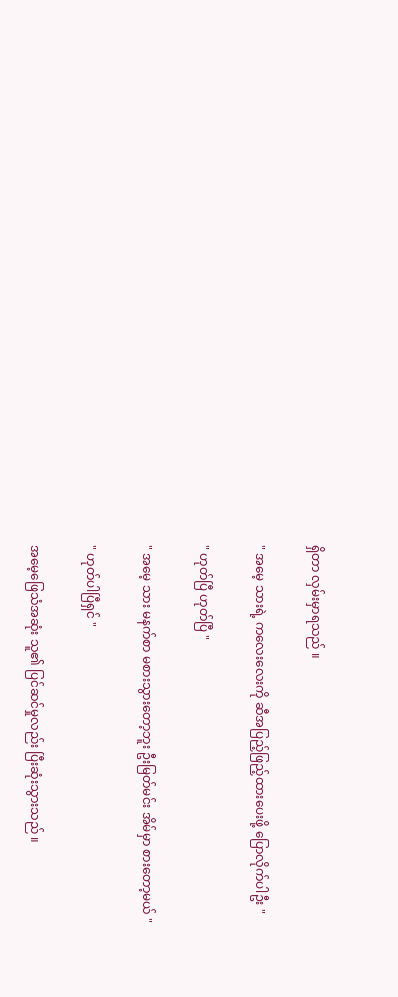ရှိတာ လှမ်းမှာရသည် ။

" အမေ့ သားရဲ့ ကလေးလေးကို ဆီအပြည့်ဖြည့်ထားပေးဖို့ ပြောလိုက်ပါဦး "

" ဟုတ်ပြီ ဟုတ်ပြီ "

" အမေ့ သား မနက်စာ မစားသွားတော့ဘူး ဦးမြတ်မင်း အိမ်မှာ စားတော့မယ် "

" ဟုတ်ပါပြီရှင် "

အမေ့ဖြေသံအဆုံး သူ၏ ပြင်ဆင်မှုလည်း ပြီးဆုံးသွားသည် ။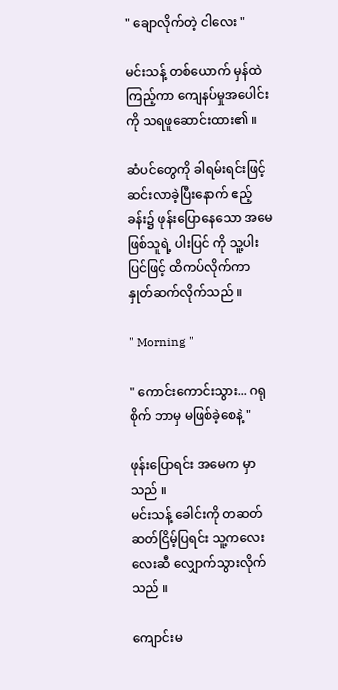" ချောလိုက်တဲ့ ငါလေး "

မင်းသန့် တစ်ယောက် မှန်ထဲကြည့်ကာ ကျေနပ်မှုအပေါင်းကို သရဖူဆောင်းထား၏ ။

ဆံပင်တွေကို ခါရမ်းရင်းဖြင့် ဆင်းလာခဲ့ပြီးနောက် ဧည့်ခန်း၌ ဖုန်းပြောနေသော အမေဖြစ်သူရဲ့ ပါးပြင် ကို သူ့ပါးပြင်ဖြင့် ထိကပ်လိုက်ကာ နှုတ်ဆက်လိုက်သည် ။

" Morning "

" ကောင်းကောင်းသွား... ဂရုစိုက် ဘာမှ မဖြစ်ခဲ့စေနဲ့ "

ဖုန်းပြောရင်း အမေက မှာသည် ။
မင်းသန့် ခေါင်းကို တဆတ်ဆတ်ငြိမ့်ပြရင်း သူ့ကလေးလေးဆီ လျှောက်သွားလိုက်သည် ။

ကျောင်းမ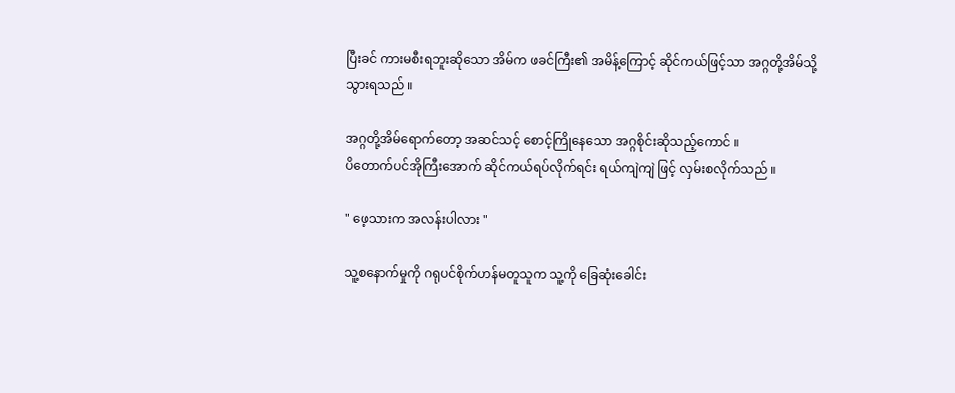ပြီးခင် ကားမစီးရဘူးဆိုသော အိမ်က ဖခင်ကြီး၏ အမိန့်ကြောင့် ဆိုင်ကယ်ဖြင့်သာ အဂ္ဂတို့အိမ်သို့ သွားရသည် ။

အဂ္ဂတို့အိမ်ရောက်တော့ အဆင်သင့် စောင့်ကြိုနေသော အဂ္ဂစိုင်းဆိုသည့်ကောင် ။
ပိတောက်ပင်အိုကြီးအောက် ဆိုင်ကယ်ရပ်လိုက်ရင်း ရယ်ကျဲကျဲ ဖြင့် လှမ်းစလိုက်သည် ။

" ဖေ့သားက အလန်းပါလား "

သူ့စနောက်မှုကို ဂရုပင်စိုက်ဟန်မတူသူက သူ့ကို ခြေဆုံးခေါင်း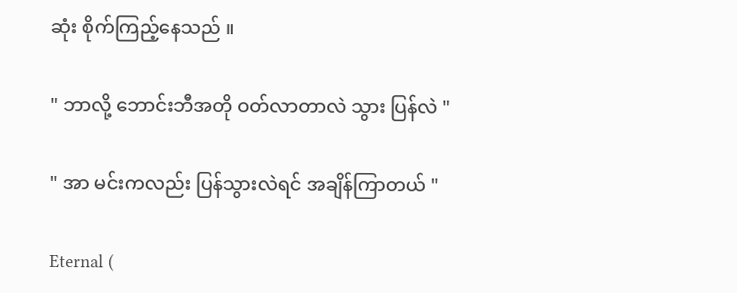ဆုံး စိုက်ကြည့်နေသည် ။

" ဘာလို့ ဘောင်းဘီအတို ဝတ်လာတာလဲ သွား ပြန်လဲ "

" အာ မင်းကလည်း ပြန်သွားလဲရင် အချိန်ကြာတယ် "

Eternal (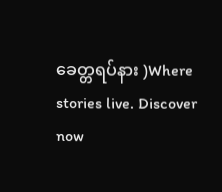ခေတ္တရပ်နား )Where stories live. Discover now